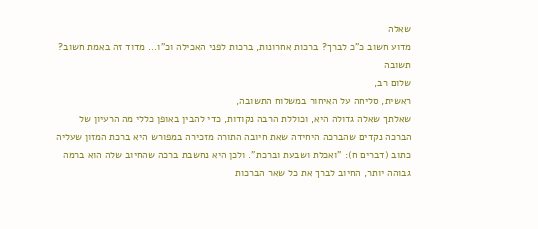שאלה
מדוע חשוב כ"כ לברך? ברכות אחרונות, ברכות לפני האכילה וכ"ו... מדוד זה באמת חשוב?
תשובה
שלום רב,
ראשית, סליחה על האיחור במשלוח התשובה,
שאלתך שאלה גדולה היא, וכוללת הרבה נקודות, כדי להבין באופן כללי מה הרעיון של הברכה נקדים שהברכה היחידה שאת חיובה התורה מזכירה במפורש היא ברכת המזון שעליה כתוב (דברים ח): "ואכלת ושבעת וברכת". ולכן היא נחשבת ברכה שהחיוב שלה הוא ברמה גבוהה יותר, החיוב לברך את כל שאר הברכות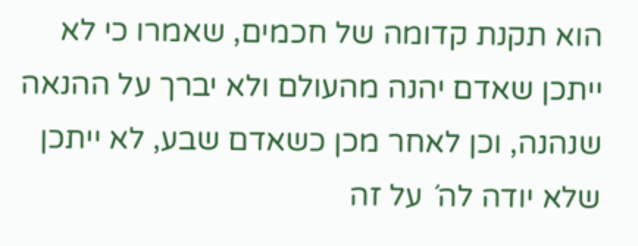הוא תקנת קדומה של חכמים, שאמרו כי לא ייתכן שאדם יהנה מהעולם ולא יברך על ההנאה שנהנה, וכן לאחר מכן כשאדם שבע, לא ייתכן שלא יודה לה´ על זה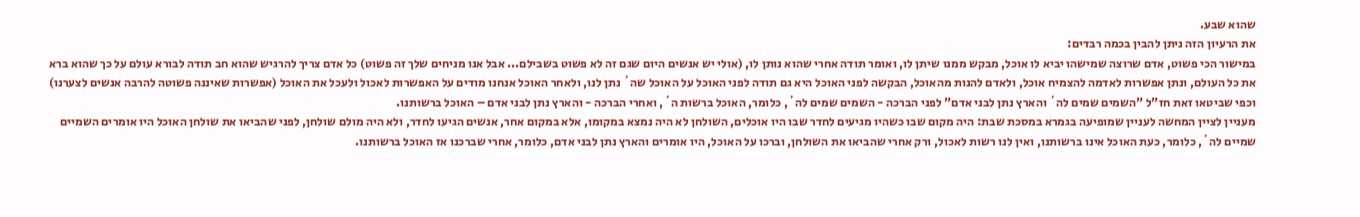שהוא שבע.
את הרעיון הזה ניתן להבין בכמה רבדים:
במישור הכי פשוט, אדם שרוצה שמישהו יביא לו אוכל, מבקש ממנו שיתן לו, ואומר תודה אחרי שהוא נותן לו, (אולי יש אנשים היום שגם זה לא פשוט בשבילם... אבל אנו מניחים שלך זה פשוט) כל אדם צריך להרגיש שהוא חב תודה לבורא עולם על כך שהוא ברא את כל העולם, ונתן אפשרות לאדמה להצמיח אוכל, ולאדם להנות מהאוכל, הבקשה לפני האוכל היא גם תודה לפני האוכל על האוכל שה´ נתן לנו, ולאחר האוכל אנחנו מודים על האפשרות לאכול ולעכל את האוכל (אפשרות שאיננה פשוטה להרבה אנשים לצערנו) וכפי שביטאו זאת חז"ל "השמים שמים לה´ והארץ נתן לבני אדם" לפני הברכה - השמים שמים לה´, כלומר, האוכל ברשות ה´, ואחרי הברכה - והארץ נתן לבני אדם – האוכל ברשותנו.
מעניין לציין המחשה לעניין שמופיעה בגמרא במסכת שבת: היה מקום שבו כשהיו מגיעים לחדר שבו היו אוכלים, השולחן לא היה נמצא במקומו, אלא במקום אחר, אנשים הגיעו לחדר, ולא היה מולם שולחן, לפני שהביאו את שולחן האוכל היו אומרים השמיים שמיים לה´, כלומר, כעת האוכל אינו ברשותנו, ואין לנו רשות לאכול, ורק אחרי שהביאו את השולחן, וברכו על האוכל, היו אומרים והארץ נתן לבני אדם, כלומר, אחרי שברכנו אז האוכל ברשותנו.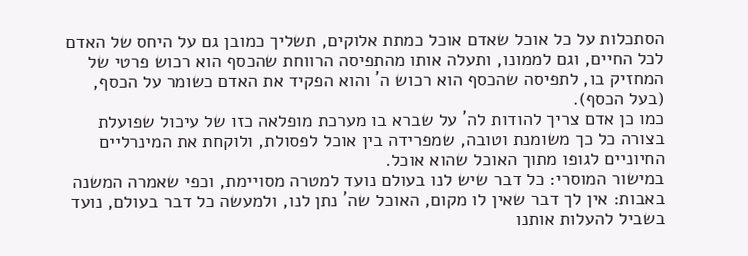הסתכלות על כל אוכל שאדם אוכל כמתת אלוקים, תשליך כמובן גם על היחס של האדם לכל החיים, וגם לממונו, ותעלה אותו מהתפיסה הרווחת שהכסף הוא רכוש פרטי של המחזיק בו, לתפיסה שהכסף הוא רכוש ה´ והוא הפקיד את האדם כשומר על הכסף, (בעל הכסף).
כמו כן אדם צריך להודות לה´ על שברא בו מערכת מופלאה כזו של עיכול שפועלת בצורה כל כך משומנת וטובה, שמפרידה בין אוכל לפסולת, ולוקחת את המינרליים החיוניים לגופו מתוך האוכל שהוא אוכל.
במישור המוסרי: כל דבר שיש לנו בעולם נועד למטרה מסויימת, וכפי שאמרה המשנה באבות: אין לך דבר שאין לו מקום, האוכל שה´ נתן לנו, ולמעשה כל דבר בעולם, נועד בשביל להעלות אותנו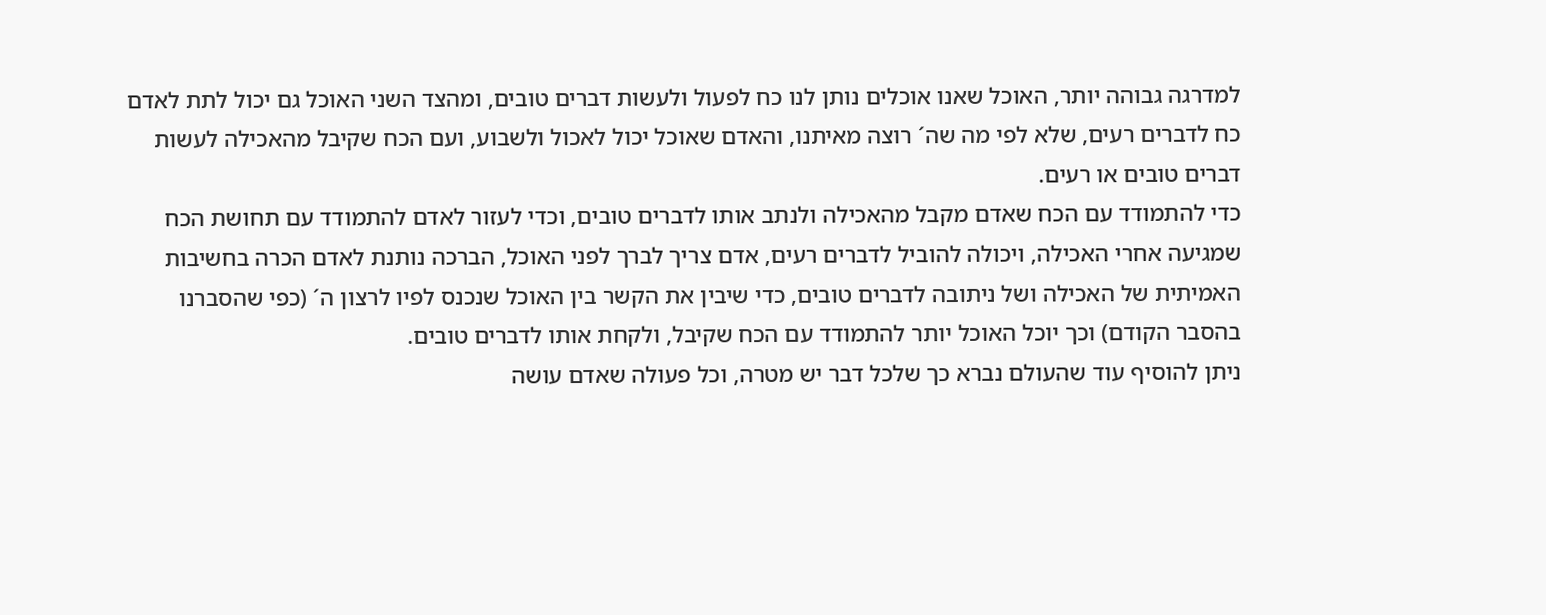למדרגה גבוהה יותר, האוכל שאנו אוכלים נותן לנו כח לפעול ולעשות דברים טובים, ומהצד השני האוכל גם יכול לתת לאדם כח לדברים רעים, שלא לפי מה שה´ רוצה מאיתנו, והאדם שאוכל יכול לאכול ולשבוע, ועם הכח שקיבל מהאכילה לעשות דברים טובים או רעים.
כדי להתמודד עם הכח שאדם מקבל מהאכילה ולנתב אותו לדברים טובים, וכדי לעזור לאדם להתמודד עם תחושת הכח שמגיעה אחרי האכילה, ויכולה להוביל לדברים רעים, אדם צריך לברך לפני האוכל, הברכה נותנת לאדם הכרה בחשיבות האמיתית של האכילה ושל ניתובה לדברים טובים, כדי שיבין את הקשר בין האוכל שנכנס לפיו לרצון ה´ (כפי שהסברנו בהסבר הקודם) וכך יוכל האוכל יותר להתמודד עם הכח שקיבל, ולקחת אותו לדברים טובים.
ניתן להוסיף עוד שהעולם נברא כך שלכל דבר יש מטרה, וכל פעולה שאדם עושה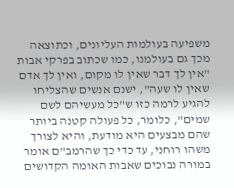משפיעה בעולמות העליונים, וכתוצאה מכך גם בעולמנו, כמו שכתוב בפרקי אבות "אין לך דבר שאין לו מקום, ואין לך אדם שאין לו שעה", ישנם אנשים שהצליחו להגיע לרמה כזו ש"כל מעשיהם לשם שמים", כלומר, כל פעולה קטנה ביותר שהם מבצעים היא מודעת, והיא לצורך משהו רוחני, עד כדי כך שהרמב"ם אומר במורה נבוכים שאבות האומה הקדושים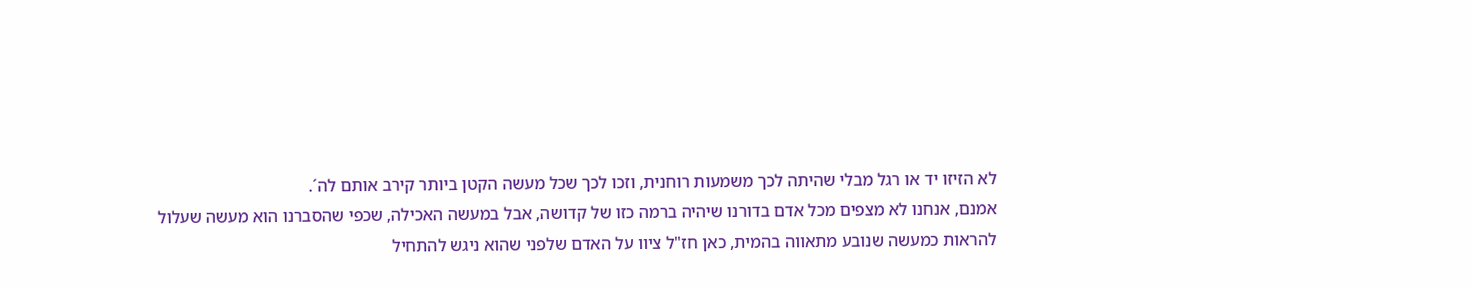לא הזיזו יד או רגל מבלי שהיתה לכך משמעות רוחנית, וזכו לכך שכל מעשה הקטן ביותר קירב אותם לה´.
אמנם, אנחנו לא מצפים מכל אדם בדורנו שיהיה ברמה כזו של קדושה, אבל במעשה האכילה, שכפי שהסברנו הוא מעשה שעלול להראות כמעשה שנובע מתאווה בהמית, כאן חז"ל ציוו על האדם שלפני שהוא ניגש להתחיל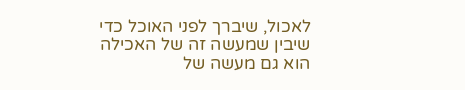לאכול, שיברך לפני האוכל כדי שיבין שמעשה זה של האכילה הוא גם מעשה של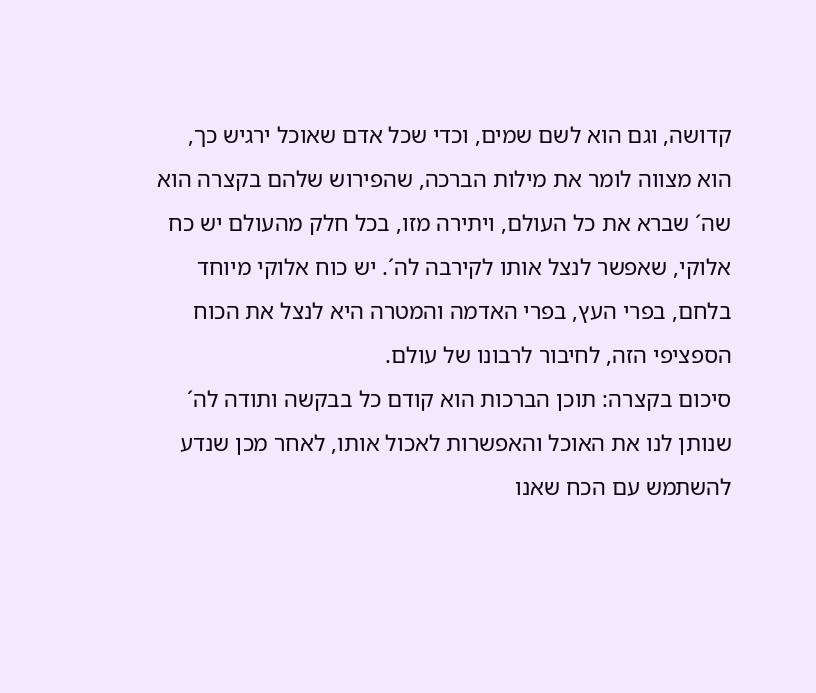קדושה, וגם הוא לשם שמים, וכדי שכל אדם שאוכל ירגיש כך, הוא מצווה לומר את מילות הברכה, שהפירוש שלהם בקצרה הוא שה´ שברא את כל העולם, ויתירה מזו, בכל חלק מהעולם יש כח אלוקי, שאפשר לנצל אותו לקירבה לה´. יש כוח אלוקי מיוחד בלחם, בפרי העץ, בפרי האדמה והמטרה היא לנצל את הכוח הספציפי הזה, לחיבור לרבונו של עולם.
סיכום בקצרה: תוכן הברכות הוא קודם כל בבקשה ותודה לה´ שנותן לנו את האוכל והאפשרות לאכול אותו, לאחר מכן שנדע להשתמש עם הכח שאנו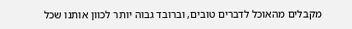מקבלים מהאוכל לדברים טובים, וברובד גבוה יותר לכוון אותנו שכל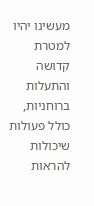מעשינו יהיו למטרת קדושה והתעלות ברוחניות, כולל פעולות שיכולות להראות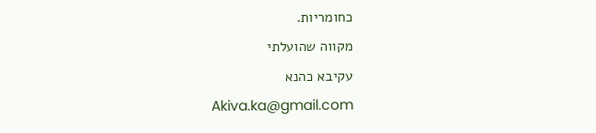כחומריות.
מקווה שהועלתי
עקיבא כהנא
Akiva.ka@gmail.com